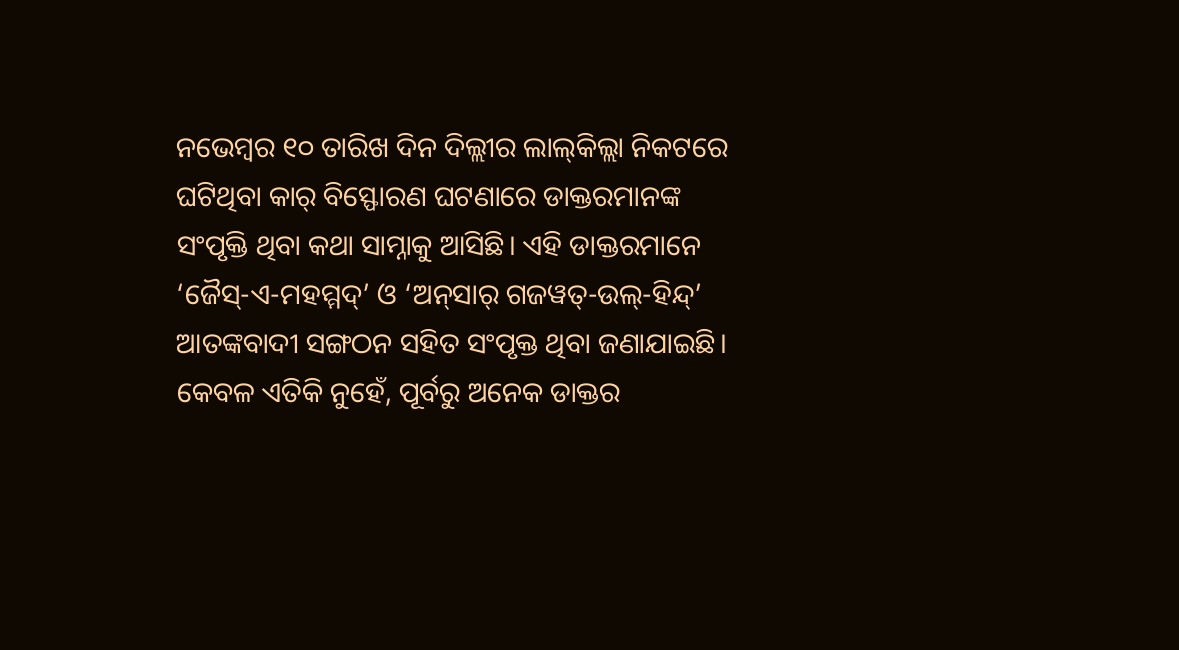ନଭେମ୍ବର ୧୦ ତାରିଖ ଦିନ ଦିଲ୍ଲୀର ଲାଲ୍‌କିଲ୍ଲା ନିକଟରେ ଘଟିଥିବା କାର୍‌ ବିସ୍ଫୋରଣ ଘଟଣାରେ ଡାକ୍ତରମାନଙ୍କ ସଂପୃକ୍ତି ଥିବା କଥା ସାମ୍ନାକୁ ଆସିଛି। ଏହି ଡାକ୍ତରମାନେ ‘ଜୈସ୍‌-ଏ-ମହମ୍ମଦ୍‌’ ଓ ‘ଅନ୍‌ସାର୍‌ ଗଜୱତ୍‌-ଉଲ୍‌-ହିନ୍ଦ୍‌’ ଆତଙ୍କବାଦୀ ସଙ୍ଗଠନ ସହିତ ସଂପୃକ୍ତ ଥିବା ଜଣାଯାଇଛି। କେବଳ ଏତିକି ନୁହେଁ, ପୂର୍ବରୁ ଅନେକ ଡାକ୍ତର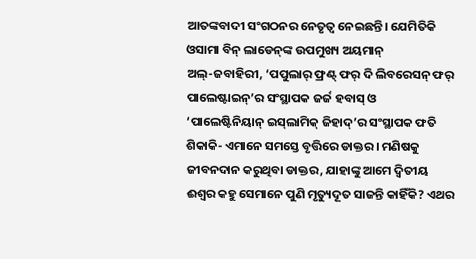ଆତଙ୍କବାଦୀ ସଂଗଠନର ନେତୃତ୍ବ ନେଇଛନ୍ତି। ଯେମିତିକି ଓସାମା ବିନ୍‌ ଲାଡେନ୍‌ଙ୍କ ଉପମୁଖ୍ୟ ଅୟମାନ୍‌ ଅଲ୍‌-ଜବାହିରୀ, ‘ପପୁଲାର୍‌ ଫ୍ରଣ୍ଟ୍‌ ଫର୍‌ ଦି ଲିବରେସନ୍‌ ଫର୍‌ ପାଲେଷ୍ଟାଇନ୍‌’ର ସଂସ୍ଥାପକ ଜର୍ଜ ହବାସ୍‌ ଓ ‘ପାଲେଷ୍ଟିନିୟାନ୍‌ ଇସ୍‌ଲାମିକ୍‌ ଜିହାଦ୍‌’ର ସଂସ୍ଥାପକ ଫତି ଶିକାକି- ଏମାନେ ସମସ୍ତେ ବୃତ୍ତିରେ ଡାକ୍ତର। ମଣିଷକୁ ଜୀବନଦାନ କରୁଥିବା ଡାକ୍ତର, ଯାହାଙ୍କୁ ଆମେ ଦ୍ବିତୀୟ ଈଶ୍ବର କହୁ ସେମାନେ ପୁଣି ମୃତ୍ୟୁଦୂତ ସାଜନ୍ତି କାହିଁକି? ଏଥର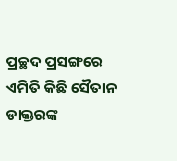ପ୍ରଚ୍ଛଦ ପ୍ରସଙ୍ଗରେ ଏମିତି କିଛି ସୈତାନ ଡାକ୍ତରଙ୍କ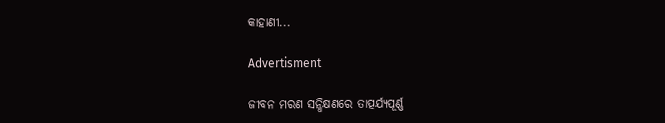କାହାଣୀ...

Advertisment

ଜୀବନ ମରଣ ସନ୍ଧିକ୍ଷଣରେ ତାତ୍ପର୍ଯ୍ୟପୂର୍ଣ୍ଣ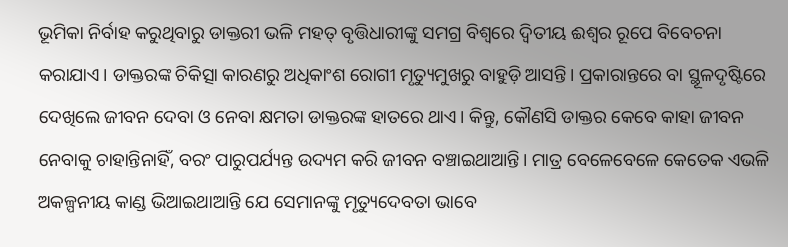ଭୂମିକା ନିର୍ବାହ କରୁଥିବାରୁ ଡାକ୍ତରୀ ଭଳି ମହତ୍‌ ବୃତ୍ତିଧାରୀଙ୍କୁ ସମଗ୍ର ବିଶ୍ବରେ ଦ୍ବିତୀୟ ଈଶ୍ବର ରୂପେ ବିବେଚନା କରାଯାଏ। ଡାକ୍ତରଙ୍କ ଚିକିତ୍ସା କାରଣରୁ ଅଧିକାଂଶ ରୋଗୀ ମୃତ୍ୟୁମୁଖରୁ ବାହୁଡ଼ି ଆସନ୍ତି। ପ୍ରକାରାନ୍ତରେ ବା ସ୍ଥୂଳଦୃଷ୍ଟିରେ ଦେଖିଲେ ଜୀବନ ଦେବା ଓ ନେବା କ୍ଷମତା ଡାକ୍ତରଙ୍କ ହାତରେ ଥାଏ। କିନ୍ତୁ, କୌଣସି ଡାକ୍ତର କେବେ କାହା ଜୀବନ ନେବାକୁ ଚାହାନ୍ତିନାହିଁ, ବରଂ ପାରୁପର୍ଯ୍ୟନ୍ତ ଉଦ୍ୟମ କରି ଜୀବନ ବଞ୍ଚାଇଥାଆନ୍ତି। ମାତ୍ର ବେଳେବେଳେ କେତେକ ଏଭଳି ଅକଳ୍ପନୀୟ କାଣ୍ଡ ଭିଆଇଥାଆନ୍ତି ଯେ ସେମାନଙ୍କୁ ମୃତ୍ୟୁଦେବତା ଭାବେ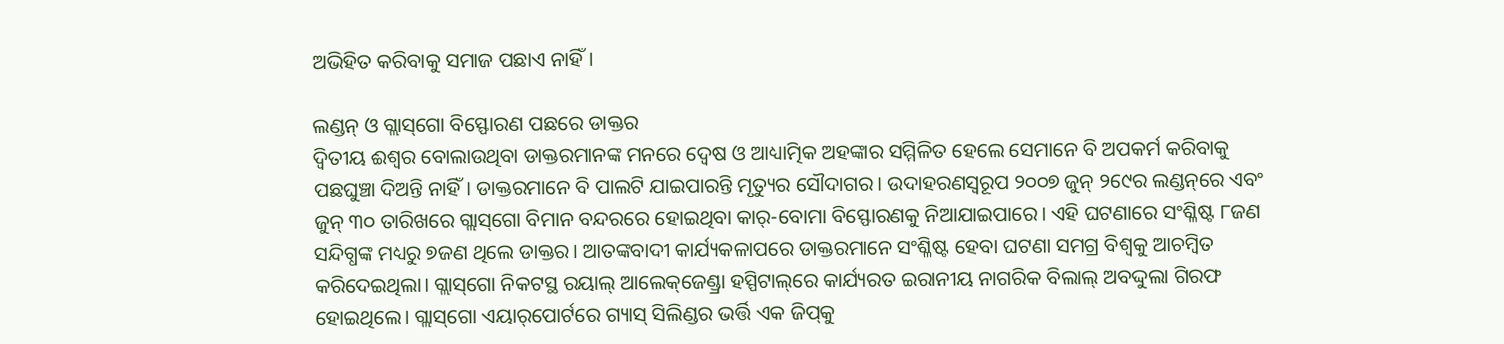ଅଭିହିତ କରିବାକୁ ସମାଜ ପଛାଏ ନାହିଁ।

ଲଣ୍ଡନ୍‌ ଓ ଗ୍ଲାସ୍‌ଗୋ ବିସ୍ଫୋରଣ ପଛରେ ଡାକ୍ତର
ଦ୍ବିତୀୟ ଈଶ୍ବର ବୋଲାଉଥିବା ଡାକ୍ତରମାନଙ୍କ ମନରେ ଦ୍ୱେଷ ଓ ଆଧ୍ୟାତ୍ମିକ ଅହଙ୍କାର ସମ୍ମିଳିତ ହେଲେ ସେମାନେ ବି ଅପକର୍ମ କରିବାକୁ ପଛଘୁଞ୍ଚା ଦିଅନ୍ତି ନାହିଁ। ଡାକ୍ତରମାନେ ବି ପାଲଟି ଯାଇପାରନ୍ତି ମୃତ୍ୟୁର ସୌଦାଗର। ଉଦାହରଣସ୍ବରୂପ ୨୦୦୭ ଜୁନ୍ ୨୯‌େର ଲଣ୍ଡନ୍‌ରେ ଏବଂ ଜୁନ୍‌ ୩୦ ତାରିଖରେ ଗ୍ଲାସ୍‌ଗୋ ବିମାନ ବନ୍ଦରରେ ହୋଇଥିବା କାର୍‌-ବୋମା ବିସ୍ଫୋରଣକୁ ନିଆଯାଇପାରେ। ଏହି ଘଟଣାରେ ସଂଶ୍ଳିଷ୍ଟ ୮ଜଣ ସନ୍ଦିଗ୍ଧଙ୍କ ମଧ୍ୟରୁ ୭ଜଣ ଥିଲେ ଡାକ୍ତର। ଆତଙ୍କବାଦୀ କାର୍ଯ୍ୟକଳାପରେ ଡାକ୍ତରମାନେ ସଂଶ୍ଳିଷ୍ଟ ହେବା ଘଟଣା ସମଗ୍ର ବିଶ୍ବକୁ ଆଚମ୍ବିତ କରିଦେଇଥିଲା। ଗ୍ଲାସ୍‌ଗୋ ନିକଟସ୍ଥ ରୟାଲ୍‌ ଆଲେକ୍‌ଜେଣ୍ଡ୍ରା ହସ୍ପିଟାଲ୍‌ରେ କାର୍ଯ୍ୟରତ ଇରାନୀୟ ନାଗରିକ ବିଲାଲ୍‌ ଅବଦ୍ଦୁଲା ଗିରଫ ହୋଇଥିଲେ। ଗ୍ଲାସ୍‌ଗୋ ଏୟାର୍‌ପୋର୍ଟରେ ଗ୍ୟାସ୍‌ ସିଲିଣ୍ଡର ଭର୍ତ୍ତି ଏକ ଜିପ୍‌କୁ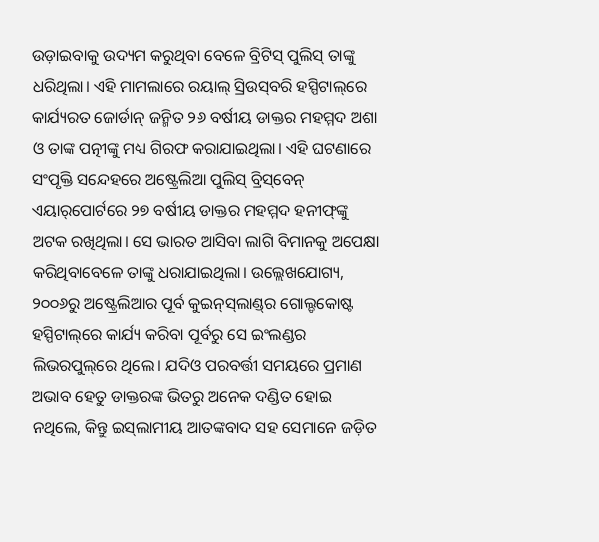ଉଡ଼ାଇବାକୁ ଉଦ୍ୟମ କରୁଥିବା ବେଳେ ବ୍ରିଟିସ୍‌ ପୁଲିସ୍‌ ତାଙ୍କୁ ଧରିଥିଲା। ଏହି ମାମଲାରେ ରୟାଲ୍‌ ସ୍ରିଉସ୍‌ବରି ହସ୍ପିଟାଲ୍‌ରେ କାର୍ଯ୍ୟରତ ଜୋର୍ଡାନ୍ ଜନ୍ମିତ ୨୬ ବର୍ଷୀୟ ଡାକ୍ତର ମହମ୍ମଦ ଅଶା ଓ ତାଙ୍କ ପତ୍ନୀଙ୍କୁ ମଧ୍ୟ ଗିରଫ କରାଯାଇଥିଲା। ଏହି ଘଟଣାରେ ସଂପୃକ୍ତି ସନ୍ଦେହରେ ଅଷ୍ଟ୍ରେଲିଆ ପୁଲିସ୍‌ ବ୍ରିସ୍‌ବେନ୍‌ ଏୟାର୍‌ପୋର୍ଟରେ ୨୭ ବର୍ଷୀୟ ଡାକ୍ତର ମହମ୍ମଦ ହନୀଫ୍‌ଙ୍କୁ ଅଟକ ରଖିଥିଲା। ସେ ଭାରତ ଆସିବା ଲାଗି ବିମାନକୁ ଅପେକ୍ଷା କରିଥିବାବେଳେ ତାଙ୍କୁ ଧରାଯାଇଥିଲା। ଉଲ୍ଲେଖଯୋଗ୍ୟ, ୨୦୦୬ରୁ ଅଷ୍ଟ୍ରେଲିଆର ପୂର୍ବ କୁଇନ୍‌ସ୍‌ଲାଣ୍ଡ୍‌ର ଗୋଲ୍ଡକୋଷ୍ଟ ହସ୍ପିଟାଲ୍‌ରେ କାର୍ଯ୍ୟ କରିବା ପୂର୍ବରୁ ସେ ଇଂଲଣ୍ଡର ଲିଭରପୁଲ୍‌ରେ ଥିଲେ। ଯଦିଓ ପରବର୍ତ୍ତୀ ସମୟରେ ପ୍ରମାଣ ଅଭାବ ହେତୁ ଡାକ୍ତରଙ୍କ ଭିତରୁ ଅନେକ ଦଣ୍ଡିତ ହୋଇ ନଥିଲେ, କିନ୍ତୁ ଇସ୍‌ଲାମୀୟ ଆତଙ୍କବାଦ ସହ ସେମାନେ ଜଡ଼ିତ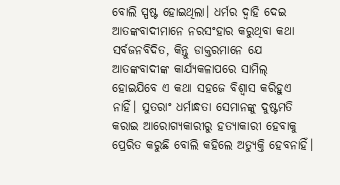ବୋଲି ସ୍ପଷ୍ଟ ହୋଇଥିଲା। ଧର୍ମର ଦ୍ବାହି ଦେଇ ଆତଙ୍କବାଦୀମାନେ ନରସଂହାର କରୁଥିବା କଥା ସର୍ବଜନବିଦିତ, କିନ୍ତୁ ଡାକ୍ତରମାନେ ଯେ ଆତଙ୍କବାଦୀଙ୍କ କାର୍ଯ୍ୟକଳାପରେ ସାମିଲ୍‌ ହୋଇଯିବେ ଏ କଥା ସହଜେ ବିଶ୍ବାସ କରିହୁଏ ନାହିଁ। ସୁତରାଂ ଧର୍ମାନ୍ଧତା ସେମାନଙ୍କୁ ଦୁ‌ଷ୍ଟମତି କରାଇ ଆରୋଗ୍ୟକାରୀରୁ ହତ୍ୟାକାରୀ ହେବାକୁ ପ୍ରେରିତ କରୁଛି ବୋଲି କହିଲେ ଅତ୍ୟୁକ୍ତି ହେବନାହିଁ।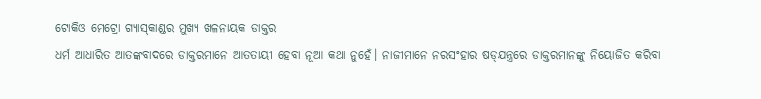ଟୋକିଓ ମେଟ୍ରୋ ଗ୍ୟାସ୍‌କାଣ୍ଡର ମୁଖ୍ୟ ଖଳନାୟକ ଡାକ୍ତର
ଧର୍ମ ଆଧାରିତ ଆତଙ୍କବାଦରେ ଡାକ୍ତରମାନେ ଆତତାୟୀ ହେବା ନୂଆ କଥା ନୁହେଁ। ନାଜୀମାନେ ନରସଂହାର ଷଡ୍‌ଯନ୍ତ୍ରରେ ଡାକ୍ତରମାନଙ୍କୁ ନିୟୋଜିତ କରିବା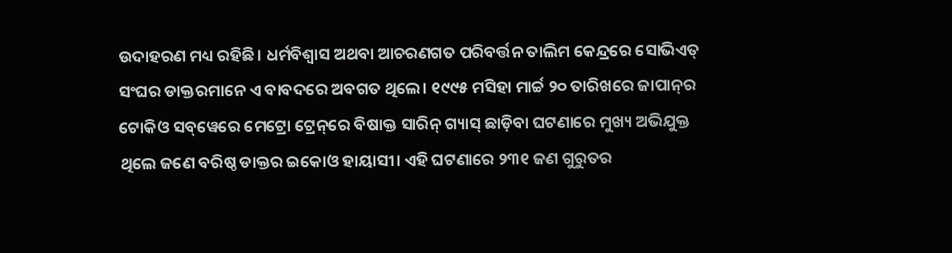ଉଦାହରଣ ମଧ୍ୟ ରହିଛି। ଧର୍ମବିଶ୍ବାସ ଅଥବା ଆଚରଣଗତ ପରିବର୍ତ୍ତନ ତାଲିମ କେନ୍ଦ୍ରରେ ସୋଭିଏତ୍‌ ସଂଘର ଡାକ୍ତରମାନେ ଏ ବାବଦରେ ଅବଗତ ଥିଲେ। ୧୯୯୫ ମସିହା ମାର୍ଚ୍ଚ ୨୦ ତାରିଖରେ ଜାପାନ୍‌ର ଟୋକିଓ ସବ୍‌ୱେରେ ମେଟ୍ରୋ ଟ୍ରେନ୍‌ରେ ବିଷାକ୍ତ ସାରିନ୍‌ ଗ୍ୟାସ୍‌ ଛାଡ଼ିବା ଘଟଣାରେ ମୁଖ୍ୟ ଅଭିଯୁକ୍ତ ଥିଲେ ଜଣେ ବରିଷ୍ଠ ଡାକ୍ତର ଇକୋଓ ହାୟାସୀ। ଏହି ଘଟଣାରେ ୨୩୧ ଜଣ ଗୁରୁତର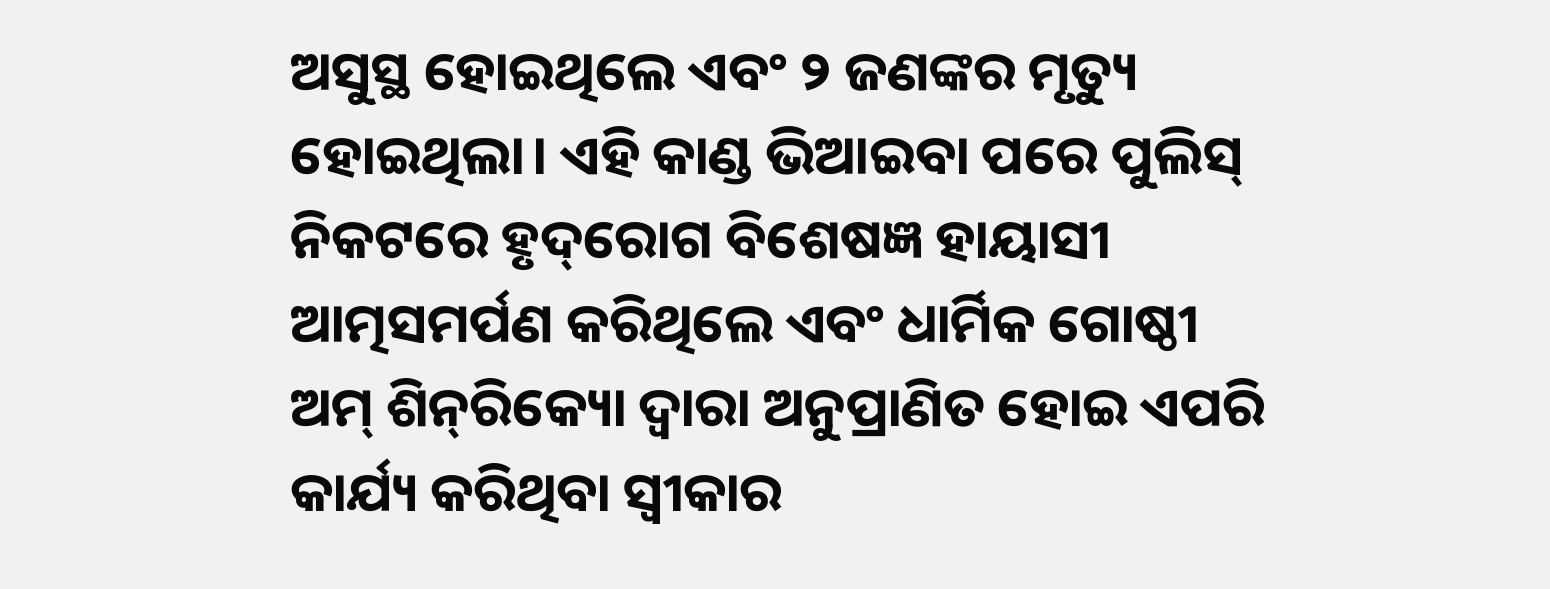ଅସୁସ୍ଥ ହୋଇଥିଲେ ଏବଂ ୨ ଜଣଙ୍କର ମୃତ୍ୟୁ ହୋଇଥିଲା। ଏହି କାଣ୍ଡ ଭିଆଇବା ପରେ ପୁଲିସ୍‌ ନିକଟରେ ହୃଦ୍‌ରୋଗ ବିଶେଷଜ୍ଞ ହାୟାସୀ ଆତ୍ମସମର୍ପଣ କରିଥିଲେ ଏବଂ ଧାର୍ମିକ ଗୋଷ୍ଠୀ ଅମ୍‌ ଶିନ୍‌ରିକ୍ୟୋ ଦ୍ବାରା ଅନୁପ୍ରାଣିତ ହୋଇ ଏପରି କାର୍ଯ୍ୟ କରିଥିବା ସ୍ବୀକାର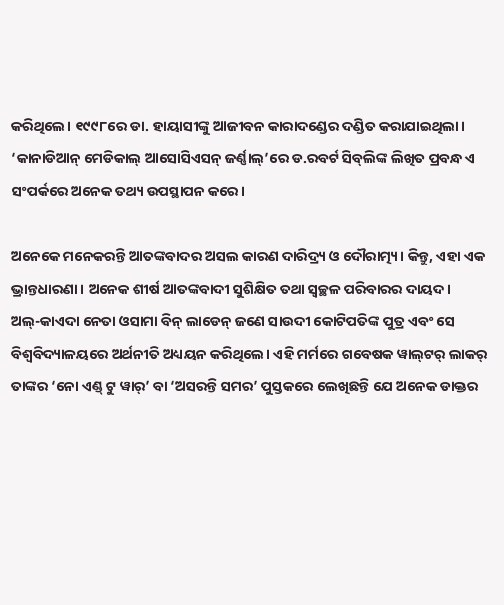କରିଥିଲେ। ୧୯୯୮ରେ ଡା. ହାୟାସୀଙ୍କୁ ଆଜୀବନ କାରାଦଣ୍ଡ‌େର ଦଣ୍ଡିତ କରାଯାଇଥିଲା। ‘କାନାଡିଆନ୍‌ ମେଡିକାଲ୍‌ ଆସୋସିଏସନ୍‌ ଜର୍ଣ୍ଣାଲ୍‌’ରେ ଡ.ରବର୍ଟ ସିବ୍‌ଲିଙ୍କ ଲିଖିତ ପ୍ରବନ୍ଧ ଏ ସଂପର୍କରେ ଅନେକ ତଥ୍ୟ ଉପସ୍ଥାପନ କରେ।

ଅନେକେ ମନେକରନ୍ତି ଆତଙ୍କବାଦର ଅସଲ କାରଣ ଦାରିଦ୍ର୍ୟ ଓ ଦୌରାତ୍ମ୍ୟ। କିନ୍ତୁ, ଏହା ଏକ ଭ୍ରାନ୍ତଧାରଣା। ଅନେକ ଶୀର୍ଷ ଆତଙ୍କବାଦୀ ସୁଶିକ୍ଷିତ ତଥା ସ୍ବଚ୍ଛଳ ପରିବାରର ଦାୟଦ। ଅଲ୍‌-କାଏଦା ନେତା ଓସାମା ବିନ୍‌ ଲାଡେନ୍‌ ଜଣେ ସାଉଦୀ କୋଟିପତିଙ୍କ ପୁତ୍ର ଏବଂ ସେ ବିଶ୍ବବିଦ୍ୟାଳୟରେ ଅର୍ଥନୀତି ଅଧ୍ୟୟନ କରିଥିଲେ। ଏହି ମର୍ମରେ ଗବେଷକ ୱାଲ୍‌ଟର୍‌ ଲାକର୍‌ ତାଙ୍କର ‘ନୋ ଏଣ୍ଡ୍‌ ଟୁ ୱାର୍‌’ ବା ‘ଅସରନ୍ତି ସମର’ ପୁସ୍ତକରେ ଲେଖିଛନ୍ତି ଯେ ଅନେକ ଡାକ୍ତର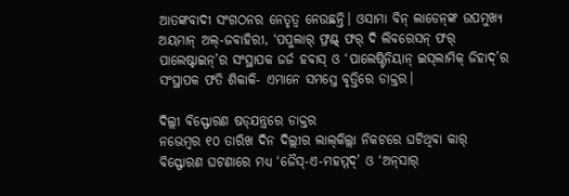ଆତଙ୍କବାଦୀ ସଂଗଠନର ନେତୃତ୍ବ ନେଉଛନ୍ତି। ଓସାମା ବିନ୍‌ ଲାଡେନ୍‌ଙ୍କ ଉପମୁଖ୍ୟ ଅୟମାନ୍‌ ଅଲ୍‌-ଜବାହିରୀ, ‘ପପୁଲାର୍‌ ଫ୍ରଣ୍ଟ୍‌ ଫର୍‌ ଦି ଲିବରେସନ୍‌ ଫର୍‌ ପାଲେଷ୍ଟାଇନ୍‌’ର ସଂସ୍ଥାପକ ଜର୍ଜ ହବାସ୍‌ ଓ ‘ପାଲେଷ୍ଟିନିୟାନ୍‌ ଇସ୍‌ଲାମିକ୍‌ ଜିହାଦ୍‌’ର ସଂସ୍ଥାପକ ଫତି ଶିକାକି- ଏମାନେ ସମସ୍ତେ ବୃତ୍ତିରେ ଡାକ୍ତର।

ଦିଲ୍ଲୀ‌ ବିସ୍ଫୋରଣ ଷଡ୍‌ଯନ୍ତ୍ରରେ ଡାକ୍ତର
ନଭେମ୍ବର ୧୦ ତାରିଖ ଦିନ ଦିଲ୍ଲୀର ଲାଲ୍‌କିଲ୍ଲା ନିକଟରେ ଘଟିଥିବା କାର୍‌ ବିସ୍ଫୋରଣ ଘଟଣାରେ ମଧ୍ୟ ‘ଜୈସ୍‌-ଏ-ମହମ୍ମଦ୍‌’ ଓ ‘ଅନ୍‌ସାର୍‌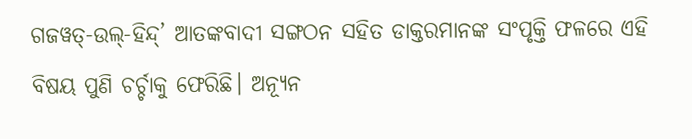ଗଜୱତ୍‌-ଉଲ୍‌-ହିନ୍ଦ୍‌’ ଆତଙ୍କବାଦୀ ସଙ୍ଗଠନ ସହିତ ଡାକ୍ତରମାନଙ୍କ ସଂପୃକ୍ତି ଫଳରେ ଏହି ବିଷୟ ପୁଣି ଚର୍ଚ୍ଚାକୁ ଫେରିଛି। ଅନ୍ୟୂନ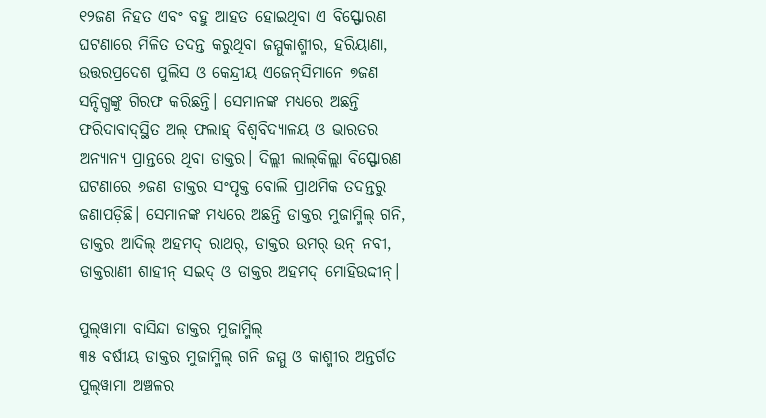୧୨ଜଣ ନିହତ ଏବଂ ବହୁ ଆହତ ହୋଇଥିବା ଏ ବିସ୍ଫୋରଣ ଘଟଣାରେ ମିଳିତ ତଦନ୍ତ କରୁଥିବା ଜମ୍ମୁକାଶ୍ମୀର, ହରିୟାଣା, ଉତ୍ତରପ୍ରଦେଶ ପୁଲିସ ଓ କେନ୍ଦ୍ରୀୟ ଏଜେନ୍‌ସିମାନେ ୭ଜଣ ସନ୍ଦିଗ୍ଧଙ୍କୁ ଗିରଫ କରିଛନ୍ତି। ସେମାନଙ୍କ ମଧ୍ୟରେ ଅଛନ୍ତି ଫରିଦାବାଦ୍‌ସ୍ଥିତ ଅଲ୍‌ ଫଲାହ୍‌ ବିଶ୍ବବିଦ୍ୟାଳୟ ଓ ଭାରତର ଅନ୍ୟାନ୍ୟ ପ୍ରାନ୍ତରେ ଥିବା ଡାକ୍ତର। ଦିଲ୍ଲୀ ଲାଲ୍‌କିଲ୍ଲା ବିସ୍ଫୋରଣ ଘଟଣାରେ ୬ଜଣ ଡାକ୍ତର ସଂପୃକ୍ତ ବୋଲି ପ୍ରାଥମିକ ତଦନ୍ତରୁ ଜଣାପଡ଼ିଛି। ସେମାନଙ୍କ ମଧ୍ୟରେ ଅଛନ୍ତି ଡାକ୍ତର ମୁଜାମ୍ମିଲ୍‌ ଗନି, ଡାକ୍ତର ଆଦିଲ୍‌ ଅହମଦ୍‌ ରାଥର୍‌, ଡାକ୍ତର ଉମର୍‌ ଉନ୍‌ ନବୀ, ଡାକ୍ତରାଣୀ ଶାହୀନ୍‌ ସଇଦ୍‌ ଓ ଡାକ୍ତର ଅହମଦ୍‌ ମୋହିଉଦ୍ଦୀନ୍‌।

ପୁଲ୍‌ୱାମା ବାସିନ୍ଦା ଡାକ୍ତର ମୁଜାମ୍ମିଲ୍‌
୩୫ ବର୍ଷୀୟ ଡାକ୍ତର ମୁଜାମ୍ମିଲ୍‌ ଗନି ଜମ୍ମୁ ଓ କାଶ୍ମୀର ଅନ୍ତର୍ଗତ ପୁଲ୍‌ୱାମା ଅଞ୍ଚଳର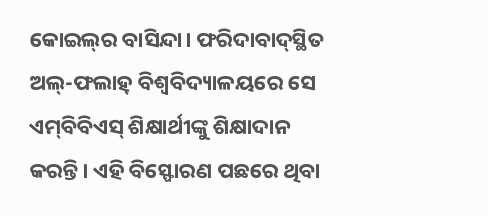କୋଇଲ୍‌ର ବାସିନ୍ଦା। ଫରିଦାବାଦ୍‌ସ୍ଥିତ ଅଲ୍‌-ଫଲାହ୍‌ ବିଶ୍ବବିଦ୍ୟାଳୟରେ ସେ ଏମ୍‌ବିବିଏସ୍‌ ଶିକ୍ଷାର୍ଥୀଙ୍କୁ ଶିକ୍ଷାଦାନ କରନ୍ତି। ଏହି ବିସ୍ଫୋରଣ ପଛରେ ଥିବା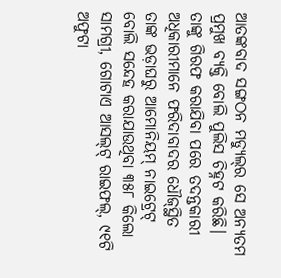ଆତଙ୍କବାଦ ସଙ୍ଗଠନ ମଡ୍ୟୁଲ୍‌ର ସେ ଅନ୍ୟତମ ପ୍ରମୁଖ ବ୍ୟକ୍ତି ବୋଲି ପୁଲିସ ଚିହ୍ନଟ କରିଛି। ତାଙ୍କୁ ଗିରଫ କରାଯିବା ପରେ ତଦନ୍ତକାରୀ ଅଧିକାରୀମାନେ ଫରିଦାବାଦର ଧୌଜ୍‌ସ୍ଥିତ ତାଙ୍କ ଭଡ଼ାଘରୁ ଆମୋନିୟମ୍‌ ନାଇଟ୍ରେଟ୍‌ ବୋଲି ‌ସନ୍ଦେହ କରାଯାଉଥିବା ୩୫୮ କିଲୋ ସାମଗ୍ରୀ, ଗୋଟାଏ ଆସଲ୍‌ଟ୍‌ ରାଇଫଲ୍‌, ୯୧ଟି ଅଫୁଟା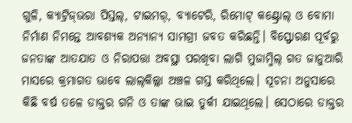ଗୁଳି, କ୍ୟାଟ୍ରିଜ୍‌ଭରା ପିସ୍ତଲ୍‌, ଟାଇମର୍‌, ବ୍ୟାଟେରି, ରିମୋଟ୍‌ କଣ୍ଟ୍ରୋଲ୍‌ ଓ ବୋମା ନିର୍ମାଣ ନିମନ୍ତେ ଆବଶ୍ୟକ ଅନ୍ୟାନ୍ୟ ସାମଗ୍ରୀ ଜବତ କରିଛନ୍ତି। ବିସ୍ଫୋରଣ ପୂର୍ବରୁ ଜନତାଙ୍କ ଆତଯାତ ଓ ନିରାପତ୍ତା ଅବସ୍ଥା ପରଖିବା ଲାଗି ମୁଜାମ୍ମିଲ୍‌ ଗତ ଜାନୁଆରି ମାସରେ କ୍ରମାଗତ ଭାବେ ଲାଲ୍‌କିଲ୍ଲା ଅଞ୍ଚଳ ଗସ୍ତ କରିଥିଲେ। ସୂଚନା ଅନୁସାରେ କିଛି ବର୍ଷ ତଳେ ଡାକ୍ତର ଗନି ଓ ତାଙ୍କ ଭାଇ ତୁର୍କୀ ଯାଇଥିଲେ। ସେଠାରେ ଡାକ୍ତର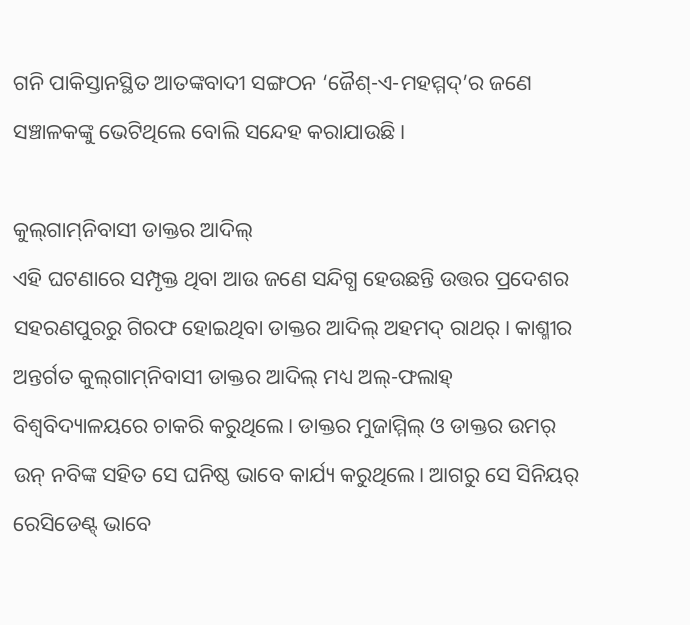ଗନି ପାକିସ୍ତାନସ୍ଥିତ ଆତଙ୍କବାଦୀ ସଙ୍ଗଠନ ‘ଜୈଶ୍‌-ଏ-ମହମ୍ମଦ୍‌’ର ଜଣେ ସଞ୍ଚାଳକଙ୍କୁ ଭେଟିଥିଲେ ବୋଲି ସନ୍ଦେହ କରାଯାଉଛି।

କୁଲ୍‌ଗାମ୍‌ନିବାସୀ ଡାକ୍ତର ଆଦିଲ୍‌
ଏହି ଘଟଣାରେ ସମ୍ପୃକ୍ତ ଥିବା ଆଉ ଜଣେ ସନ୍ଦିଗ୍ଧ ହେଉଛନ୍ତି ଉତ୍ତର ପ୍ରଦେଶର ସହରଣପୁରରୁ ଗିରଫ ହୋଇଥିବା ଡାକ୍ତର ଆଦିଲ୍‌ ଅହମଦ୍‌ ରାଥର୍‌। କାଶ୍ମୀର ଅନ୍ତର୍ଗତ କୁଲ୍‌ଗାମ୍‌ନିବାସୀ ଡାକ୍ତର ଆଦିଲ୍‌ ମଧ୍ୟ ଅଲ୍‌-ଫଲାହ୍‌ ବିଶ୍ବବିଦ୍ୟାଳୟରେ ଚାକରି କରୁଥିଲେ। ଡାକ୍ତର ମୁଜାମ୍ମିଲ୍‌ ଓ ଡାକ୍ତର ଉମର୍‌ ଉନ୍‌ ନବିଙ୍କ ସହିତ ସେ ଘନିଷ୍ଠ ଭାବେ କାର୍ଯ୍ୟ କରୁଥିଲେ। ଆଗରୁ ସେ ସିନିୟର୍‌ ରେସିଡେଣ୍ଟ୍‌ ଭାବେ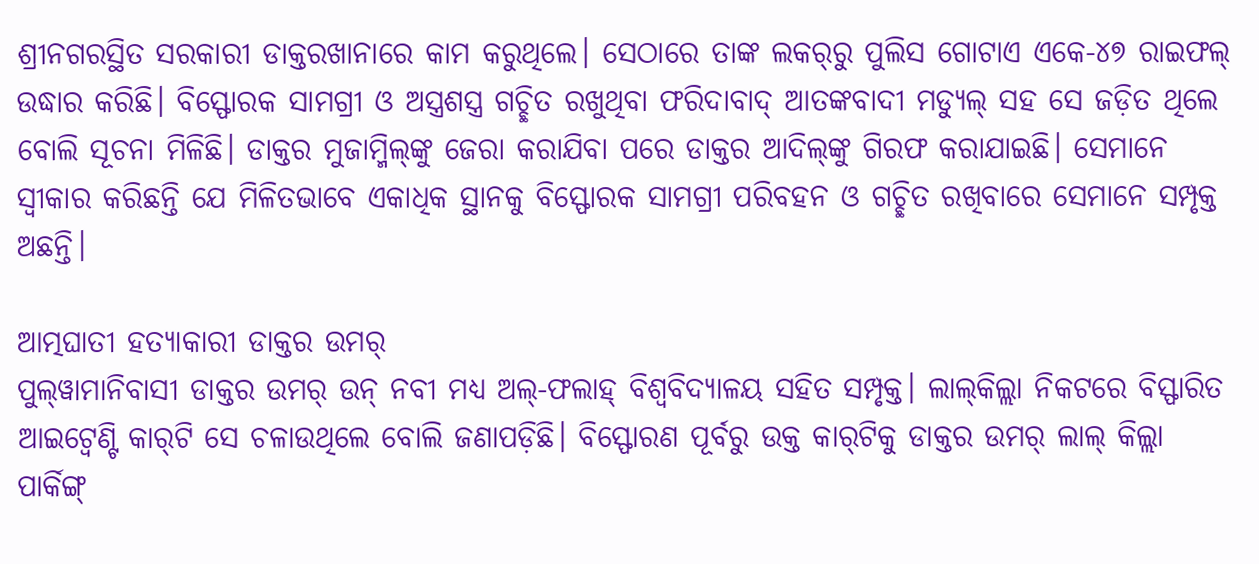ଶ୍ରୀନଗରସ୍ଥିତ ସରକାରୀ ଡାକ୍ତରଖାନାରେ କାମ କରୁଥିଲେ। ସେଠାରେ ତାଙ୍କ ଲକର୍‌ରୁ ପୁଲିସ ଗୋଟାଏ ଏକେ-୪୭ ରାଇଫଲ୍‌ ଉଦ୍ଧାର କରିଛି। ବିସ୍ଫୋରକ ସାମଗ୍ରୀ ଓ ଅସ୍ତ୍ରଶସ୍ତ୍ର ଗଚ୍ଛିତ ରଖୁଥିବା ଫରିଦାବାଦ୍‌ ଆତଙ୍କବାଦୀ ମଡ୍ୟୁଲ୍‌ ସହ ସେ ଜଡ଼ିତ ଥିଲେ ବୋଲି ସୂଚନା ମିଳିଛି। ଡାକ୍ତର ମୁଜାମ୍ମିଲ୍‌ଙ୍କୁ ଜେରା କରାଯିବା ପରେ ଡାକ୍ତର ଆଦିଲ୍‌ଙ୍କୁ ଗିରଫ କରାଯାଇଛି। ସେମାନେ ସ୍ବୀକାର କରିଛନ୍ତି ଯେ ମିଳିତଭାବେ ଏକାଧିକ ସ୍ଥାନକୁ ବିସ୍ଫୋରକ ସାମଗ୍ରୀ ପରିବହନ ଓ ଗଚ୍ଛିତ ରଖିବାରେ ସେମାନେ ସମ୍ପୃକ୍ତ ଅଛନ୍ତି।

ଆତ୍ମଘାତୀ ହତ୍ୟାକାରୀ ଡାକ୍ତର ଉମର୍‌
ପୁଲ୍‌ୱାମାନିବାସୀ ଡାକ୍ତର ଉମର୍‌ ଉନ୍‌ ନବୀ ମଧ୍ୟ ଅଲ୍-ଫଲାହ୍‌ ବିଶ୍ବବିଦ୍ୟାଳୟ ସହିତ ସମ୍ପୃକ୍ତ। ଲାଲ୍‌କିଲ୍ଲା ନିକଟରେ ବିସ୍ଫାରିତ ଆଇଟ୍ବେଣ୍ଟି କାର୍‌ଟି ସେ ଚଳାଉଥିଲେ ବୋଲି ଜଣାପଡ଼ିଛି। ବିସ୍ଫୋରଣ ପୂର୍ବରୁ ଉକ୍ତ କାର୍‌ଟିକୁ ଡାକ୍ତର ଉମର୍‌ ଲାଲ୍‌ କିଲ୍ଲା ପାର୍କିଙ୍ଗ୍‌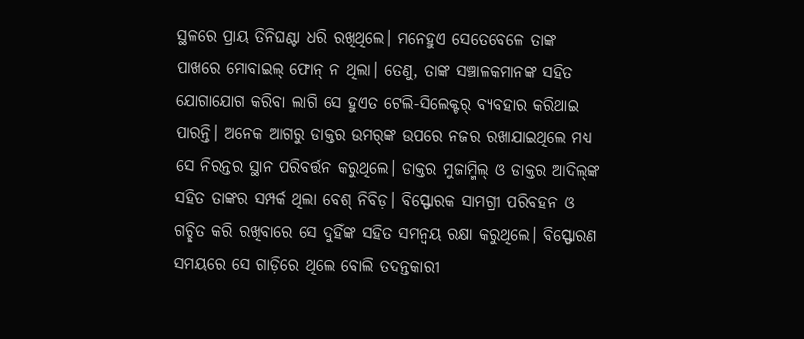ସ୍ଥଳରେ ପ୍ରାୟ ତିନିଘଣ୍ଟା ଧରି ରଖିଥିଲେ। ମନେହୁଏ ସେତେବେଳେ ତାଙ୍କ ପାଖରେ ମୋବାଇଲ୍‌ ଫୋନ୍‌ ନ ଥିଲା। ତେଣୁ, ତାଙ୍କ ସଞ୍ଚାଳକମାନଙ୍କ ସହିତ ଯୋଗାଯୋଗ କରିବା ଲାଗି ସେ ହୁଏତ ଟେଲି-ସିଲେକ୍ଟର୍‌ ବ୍ୟବହାର କରିଥାଇ ପାରନ୍ତି। ଅନେକ ଆଗରୁ ଡାକ୍ତର ଉମର୍‌ଙ୍କ ଉପରେ ନଜର ରଖାଯାଇଥିଲେ ମଧ୍ୟ ସେ ନିରନ୍ତର ସ୍ଥାନ ପରିବର୍ତ୍ତନ କରୁଥିଲେ। ଡାକ୍ତର ମୁଜାମ୍ମିଲ୍‌ ଓ ଡାକ୍ତର ଆଦିଲ୍‌ଙ୍କ ସହିତ ତାଙ୍କର ସମ୍ପର୍କ ଥିଲା ବେଶ୍‌ ନିବିଡ଼। ବିସ୍ଫୋରକ ସାମଗ୍ରୀ ପରିବହନ ଓ ଗଚ୍ଛିତ କରି ରଖିବାରେ ସେ ଦୁହିଁଙ୍କ ସହିତ ସମନ୍ବୟ ରକ୍ଷା କରୁଥିଲେ। ବିସ୍ଫୋରଣ ସମୟରେ ସେ ଗାଡ଼ିରେ ଥିଲେ ବୋଲି ତଦନ୍ତକାରୀ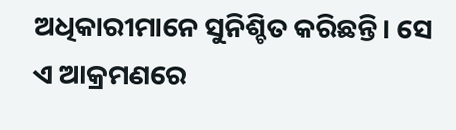ଅଧିକାରୀମାନେ ସୁନିଶ୍ଚିତ କରିଛନ୍ତି। ସେ ଏ ଆକ୍ରମଣରେ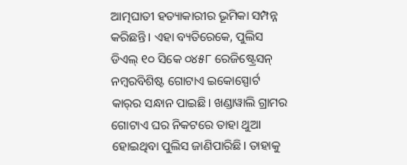ଆତ୍ମଘାତୀ ହତ୍ୟାକାରୀର ଭୂମିକା ସମ୍ପନ୍ନ କରିଛନ୍ତି। ଏହା ବ୍ୟତିରେକେ, ପୁଲିସ ଡିଏଲ୍‌ ୧୦ ସିକେ ୦୪୫୮ ରେଜିଷ୍ଟ୍ରେସନ୍‌ ନମ୍ବରବିଶିଷ୍ଟ ଗୋଟାଏ ଇକୋସ୍ପୋର୍ଟ କାର୍‌ର ସନ୍ଧାନ ପାଇଛି। ଖଣ୍ଡାୱାଲି ଗ୍ରାମର ଗୋଟାଏ ଘର ନିକଟରେ ତାହା ଥୁଆ ହୋଇଥିବା ପୁଲିସ ଜାଣିପାରିଛି। ତାହାକୁ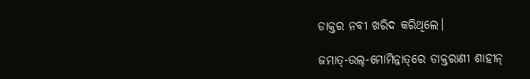ଡାକ୍ତର ନବୀ ଖରିଦ କରିଥିଲେ।

ଜମାତ୍‌-ଉଲ୍‌-ମୋମିନ୍ନାତ୍‌ରେ ଡାକ୍ତରାଣୀ ଶାହୀନ୍‌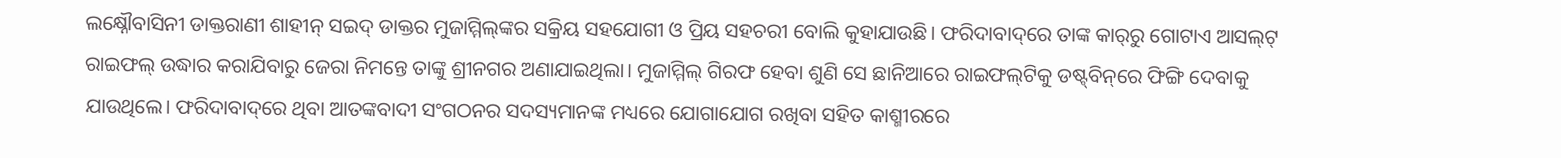ଲକ୍ଷ୍ନୌବାସିନୀ ଡାକ୍ତରାଣୀ ଶାହୀନ୍‌ ସଇଦ୍‌ ଡାକ୍ତର ମୁଜାମ୍ମିଲ୍‌ଙ୍କର ସକ୍ରିୟ ସହଯୋଗୀ ଓ ପ୍ରିୟ ସହଚରୀ ବୋଲି କୁହାଯାଉଛି। ଫରିଦାବାଦ୍‌ରେ ତାଙ୍କ କାର୍‌ରୁ ଗୋଟାଏ ଆସଲ୍‌ଟ୍‌ ରାଇଫଲ୍‌ ଉଦ୍ଧାର କରାଯିବାରୁ ଜେରା ନିମନ୍ତେ ତାଙ୍କୁ ଶ୍ରୀନଗର ଅଣାଯାଇଥିଲା। ମୁଜାମ୍ମିଲ୍‌ ଗିରଫ ହେବା ଶୁଣି ସେ ଛାନିଆରେ ରାଇଫଲ୍‌ଟିକୁ ଡ‌ଷ୍ଟ୍‌ବିନ୍‌ରେ ଫିଙ୍ଗି ଦେବାକୁ ଯାଉଥିଲେ। ଫରିଦାବାଦ୍‌ରେ ଥିବା ଆତଙ୍କବାଦୀ ସଂଗଠନର ସଦସ୍ୟମାନଙ୍କ ମଧ୍ୟରେ ଯୋଗାଯୋଗ ରଖିବା ସହିତ କାଶ୍ମୀରରେ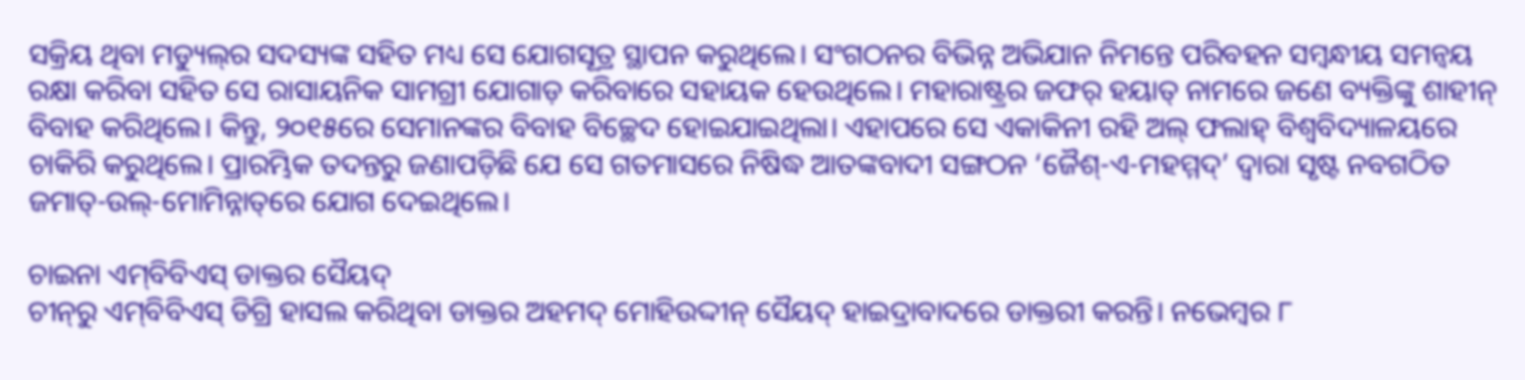ସକ୍ରିୟ ଥିବା ମଡ୍ୟୁଲ୍‌ର ସଦସ୍ୟଙ୍କ ସହିତ ମଧ୍ୟ‌ ସେ ଯୋଗସୂତ୍ର ସ୍ଥାପନ କରୁଥିଲେ। ସଂଗଠନର ବିଭିନ୍ନ ଅଭିଯାନ ନିମନ୍ତେ ପରିବହନ ସମ୍ବନ୍ଧୀୟ ସମନ୍ବୟ ରକ୍ଷା କରିବା ସହିତ ସେ ରାସାୟନିକ ସାମଗ୍ରୀ ଯୋଗାଡ଼ କରିବାରେ ସହାୟକ ହେଉଥିଲେ। ମହାରାଷ୍ଟ୍ରର ଜଫର୍‌ ହୟାତ୍‌ ନାମରେ ଜଣେ ବ୍ୟକ୍ତିଙ୍କୁ ଶାହୀନ୍‌ ବିବାହ କରିଥିଲେ। କିନ୍ତୁ, ୨୦୧୫ରେ ସେମାନଙ୍କର ବିବାହ ବିଚ୍ଛେଦ ହୋଇଯାଇଥିଲା। ଏହାପରେ ସେ ଏକାକିନୀ ରହି ଅଲ୍‌ ଫଲାହ୍‌ ବିଶ୍ବବିଦ୍ୟାଳୟରେ ଚାକିରି କରୁଥିଲେ। ପ୍ରାରମ୍ଭିକ ତଦନ୍ତରୁ ଜଣାପଡ଼ିଛି ଯେ ସେ ଗତମାସରେ ନି‌ଷିଦ୍ଧ ଆତଙ୍କବାଦୀ ସଙ୍ଗଠନ ‘ଜୈଶ୍‌-ଏ-ମହମ୍ମଦ୍‌’ ଦ୍ବାରା ସୃଷ୍ଟ ନବଗଠିତ ଜମାତ୍‌-ଉଲ୍‌-ମୋମିନ୍ନାତ୍‌ରେ ଯୋଗ ଦେଇଥିଲେ।

ଚାଇନା ଏମ୍‌ବିବିଏସ୍‌ ଡାକ୍ତର ସୈୟଦ୍‌
ଚୀନ୍‌ରୁ ଏମ୍‌ବିବିଏସ୍‌ ଡିଗ୍ରି ହାସଲ କରିଥିବା ଡାକ୍ତର ଅହମଦ୍‌ ମୋହିଉଦ୍ଦୀନ୍‌ ସୈୟଦ୍‌ ହାଇଦ୍ରାବାଦରେ ଡାକ୍ତରୀ କରନ୍ତି। ନଭେମ୍ବର ୮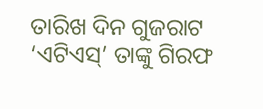ତାରିଖ ଦିନ ଗୁଜରାଟ ‘ଏଟିଏସ୍‌’ ତାଙ୍କୁ ଗିରଫ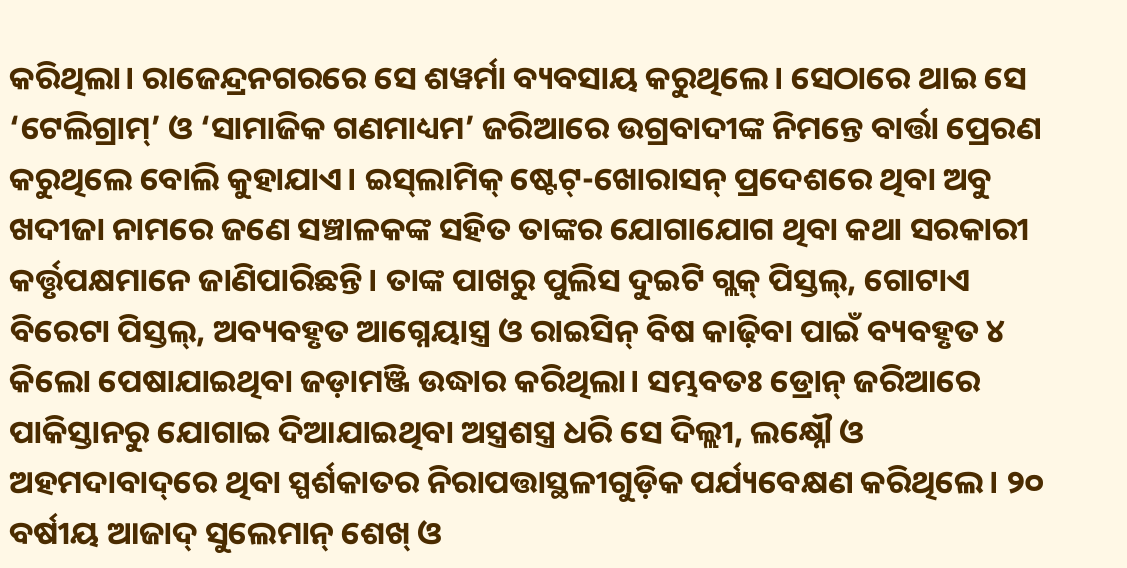କରିଥିଲା। ରାଜେନ୍ଦ୍ରନଗରରେ ସେ ଶୱର୍ମା ବ୍ୟବସାୟ କରୁଥିଲେ। ସେଠାରେ ଥାଇ ସେ ‘ଟେଲିଗ୍ରାମ୍‌’ ଓ ‘ସାମାଜିକ ଗଣମାଧ୍ୟମ’ ଜରିଆରେ ଉଗ୍ରବାଦୀଙ୍କ ନିମନ୍ତେ ବାର୍ତ୍ତା ପ୍ରେରଣ କରୁଥିଲେ ବୋଲି କୁହାଯାଏ। ଇସ୍‌ଲାମିକ୍‌ ଷ୍ଟେଟ୍‌-ଖୋରାସନ୍‌ ପ୍ରଦେଶରେ ଥିବା ଅବୁ ଖଦୀଜା ନାମରେ ଜଣେ ସଞ୍ଚାଳକଙ୍କ ସହିତ ତାଙ୍କର ଯୋଗାଯୋଗ ଥିବା କଥା ସରକାରୀ କର୍ତ୍ତୃପକ୍ଷମାନେ ଜାଣିପାରିଛନ୍ତି। ତାଙ୍କ ପାଖରୁ ପୁଲିସ ଦୁଇଟି ଗ୍ଲକ୍‌ ପିସ୍ତଲ୍‌, ଗୋଟାଏ ବିରେଟା ପିସ୍ତଲ୍‌, ଅବ୍ୟବହୃତ ଆଗ୍ନେୟାସ୍ତ୍ର ଓ ରାଇସିନ୍‌ ବିଷ କାଢ଼ିବା ପାଇଁ ବ୍ୟବହୃତ ୪ କିଲୋ ପେଷାଯାଇଥିବା ଜଡ଼ାମଞ୍ଜି ଉଦ୍ଧାର କରିଥିଲା। ସମ୍ଭବତଃ ଡ୍ରୋନ୍‌ ଜରିଆରେ ପାକିସ୍ତାନରୁ ଯୋଗାଇ ଦିଆଯାଇଥିବା ଅସ୍ତ୍ରଶସ୍ତ୍ର ଧରି ସେ ଦିଲ୍ଲୀ, ଲକ୍ଷ୍ନୌ ଓ ଅହମଦାବାଦ୍‌ରେ ଥିବା ସ୍ପର୍ଶକାତର ନିରାପତ୍ତାସ୍ଥଳୀଗୁଡ଼ିକ ପର୍ଯ୍ୟବେକ୍ଷଣ କରିଥିଲେ। ୨୦ ବର୍ଷୀୟ ଆଜାଦ୍‌ ସୁଲେମାନ୍‌ ଶେଖ୍‌ ଓ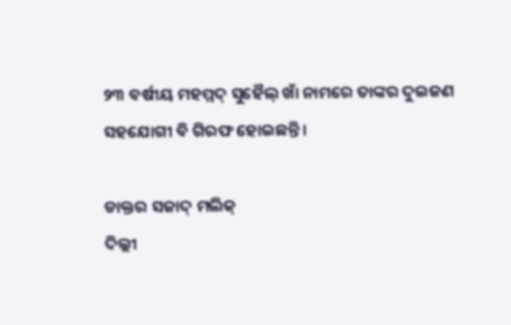୨୩ ବର୍ଷୀୟ ମହମ୍ମଦ୍‌ ସୁହୈଲ୍‌ ଖାଁ ନାମରେ ତାଙ୍କର ଦୁଇଜଣ ସହଯୋଗୀ ବି ଗିରଫ ହୋଇଛନ୍ତି।

ଡାକ୍ତର ସଜାଦ୍‌ ମଲିକ୍‌
ଦିଲ୍ଲୀ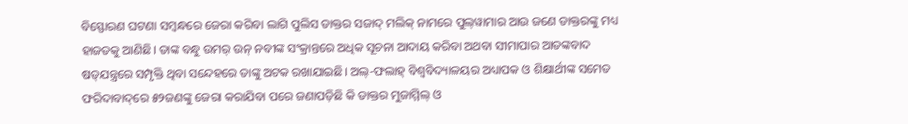ବିସ୍ଫୋରଣ ଘଟଣା ସମ୍ବନ୍ଧରେ ଜେରା କରିବା ଲାଗି ପୁଲିସ ଡାକ୍ତର ସଜାଦ୍‌ ମଲିକ୍‌ ନାମରେ ପୁଲ୍‌ୱାମାର ଆଉ ଜଣେ ଡାକ୍ତରଙ୍କୁ ମଧ୍ୟ ହାଜତକୁ ଆଣିଛି। ତାଙ୍କ ବନ୍ଧୁ ଉମର୍‌ ଉନ୍‌ ନବୀଙ୍କ ସଂକ୍ରାନ୍ତରେ ଅଧିକ ସୂଚନା ଆଦାୟ କରିବା ଅଥବା ସୀମାପାର ଆତଙ୍କବାଦ ଷଡ୍‌ଯନ୍ତ୍ରରେ ସମ୍ପୃକ୍ତି ଥିବା ସନ୍ଦେହରେ ତାଙ୍କୁ ଅଟକ ରଖାଯାଇଛି। ଅଲ୍‌-ଫଲାହ୍‌ ବିଶ୍ବବିଦ୍ୟାଳୟର ଅଧ୍ୟାପକ ଓ ଶିକ୍ଷାର୍ଥୀଙ୍କ ସମେତ ଫରିଦାବାଦ୍‌ରେ ୫୨ଜଣଙ୍କୁ ଜେରା କରାଯିବା ପରେ ଜଣାପଡ଼ିଛି କି ଡାକ୍ତର ମୁଜାମ୍ମିଲ୍‌ ଓ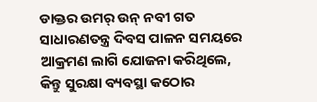ଡାକ୍ତର ଉମର୍‌ ଉନ୍‌ ନବୀ ଗତ ସାଧାରଣତନ୍ତ୍ର ଦିବସ ପାଳନ ସମୟରେ ଆକ୍ରମଣ ଲାଗି ଯୋଜନା କରିଥିଲେ, କିନ୍ତୁ ସୁରକ୍ଷା ବ୍ୟବସ୍ଥା କଠୋର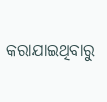କରାଯାଇଥିବାରୁ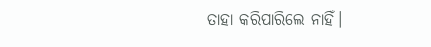ତାହା କରିପାର‌ିଲେ ନାହିଁ।